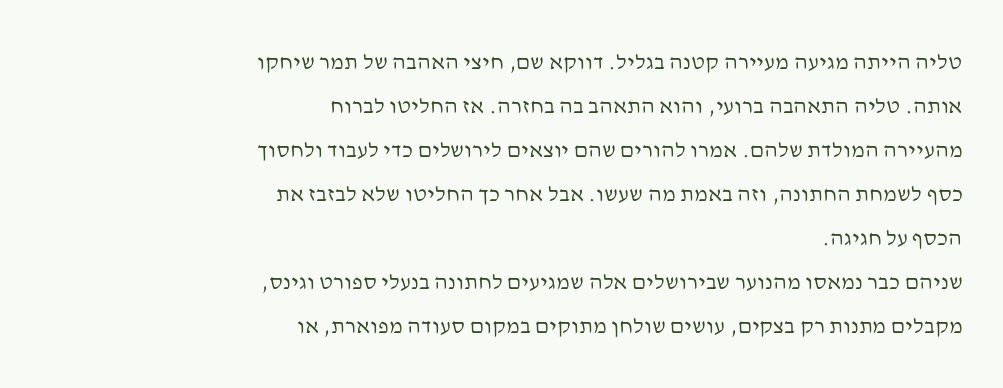טליה הייתה מגיעה מעיירה קטנה בגליל. דווקא שם, חיצי האהבה של תמר שיחקו אותה. טליה התאהבה ברועי, והוא התאהב בה בחזרה. אז החליטו לברוח מהעיירה המולדת שלהם. אמרו להורים שהם יוצאים לירושלים כדי לעבוד ולחסוך כסף לשמחת החתונה, וזה באמת מה שעשו. אבל אחר כך החליטו שלא לבזבז את הכסף על חגיגה.
שניהם כבר נמאסו מהנוער שבירושלים אלה שמגיעים לחתונה בנעלי ספורט וגינס, מקבלים מתנות רק בצקים, עושים שולחן מתוקים במקום סעודה מפוארת, או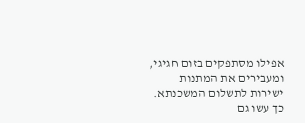אפילו מסתפקים בזום חגיגי, ומעבירים את המתנות ישירות לתשלום המשכנתא.
כך עשו גם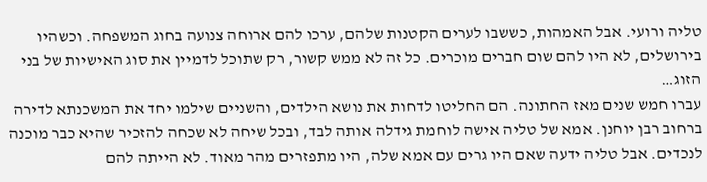טליה ורועי. אבל האמהות, כששבו לערים הקטנות שלהם, ערכו להם ארוחה צנועה בחוג המשפחה. וכשהיו בירושלים, לא היו להם שום חברים מוכרים. כל זה לא ממש קשור, רק שתוכל לדמיין את סוג האישיות של בני הזוג…
עברו חמש שנים מאז החתונה. הם החליטו לדחות את נושא הילדים, והשניים שילמו יחד את המשכנתא לדירה ברחוב רבן יוחנן. אמא של טליה אישה לוחמת גידלה אותה לבד, ובכל שיחה לא שכחה להזכיר שהיא כבר מוכנה לנכדים. אבל טליה ידעה שאם היו גרים עם אמא שלה, היו מתפזרים מהר מאוד. לא הייתה להם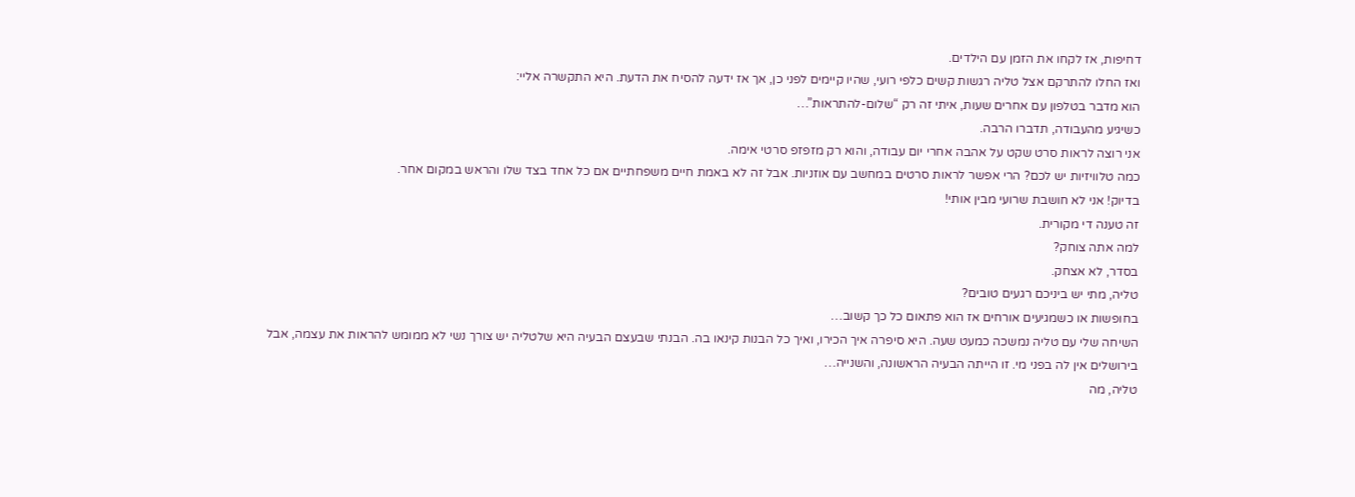דחיפות, אז לקחו את הזמן עם הילדים.
ואז החלו להתרקם אצל טליה רגשות קשים כלפי רועי, שהיו קיימים לפני כן, אך אז ידעה להסיח את הדעת. היא התקשרה אליי:
הוא מדבר בטלפון עם אחרים שעות, איתי זה רק “שלום-להתראות”…
כשיגיע מהעבודה, תדברו הרבה.
אני רוצה לראות סרט שקט על אהבה אחרי יום עבודה, והוא רק מזפזפ סרטי אימה.
כמה טלוויזיות יש לכם? הרי אפשר לראות סרטים במחשב עם אוזניות. אבל זה לא באמת חיים משפחתיים אם כל אחד בצד שלו והראש במקום אחר.
בדיוק! אני לא חושבת שרועי מבין אותי!
זה טענה די מקורית.
למה אתה צוחק?
בסדר, לא אצחק.
טליה, מתי יש ביניכם רגעים טובים?
בחופשות או כשמגיעים אורחים אז הוא פתאום כל כך קשוב…
השיחה שלי עם טליה נמשכה כמעט שעה. היא סיפרה איך הכירו, ואיך כל הבנות קינאו בה. הבנתי שבעצם הבעיה היא שלטליה יש צורך נשי לא ממומש להראות את עצמה, אבל בירושלים אין לה בפני מי. זו הייתה הבעיה הראשונה, והשנייה…
טליה, מה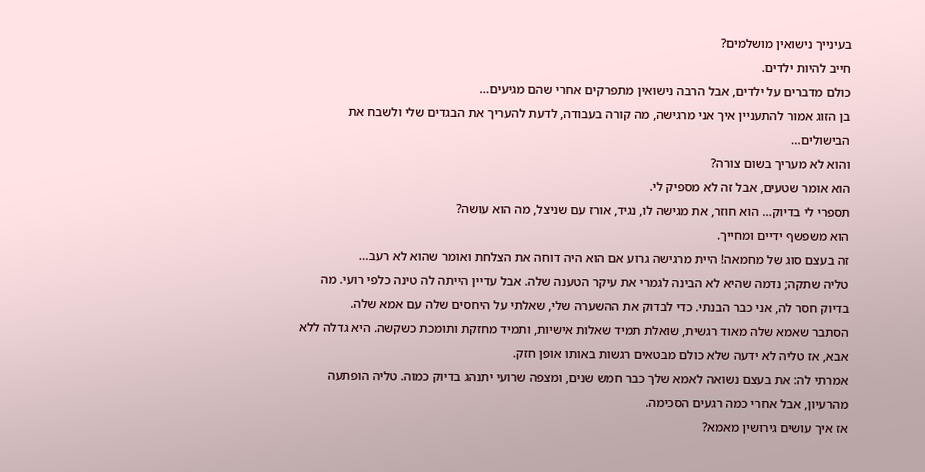בעינייך נישואין מושלמים?
חייב להיות ילדים.
כולם מדברים על ילדים, אבל הרבה נישואין מתפרקים אחרי שהם מגיעים…
בן הזוג אמור להתעניין איך אני מרגישה, מה קורה בעבודה, לדעת להעריך את הבגדים שלי ולשבח את הבישולים…
והוא לא מעריך בשום צורה?
הוא אומר שטעים, אבל זה לא מספיק לי.
תספרי לי בדיוק… הוא חוזר, את מגישה לו, נגיד, אורז עם שניצל, מה הוא עושה?
הוא משפשף ידיים ומחייך.
זה בעצם סוג של מחמאה! היית מרגישה גרוע אם הוא היה דוחה את הצלחת ואומר שהוא לא רעב…
טליה שתקה; נדמה שהיא לא הבינה לגמרי את עיקר הטענה שלה. אבל עדיין הייתה לה טינה כלפי רועי. מה בדיוק חסר לה, אני כבר הבנתי. כדי לבדוק את ההשערה שלי, שאלתי על היחסים שלה עם אמא שלה.
הסתבר שאמא שלה מאוד רגשית, שואלת תמיד שאלות אישיות, ותמיד מחזקת ותומכת כשקשה. היא גדלה ללא אבא, אז טליה לא ידעה שלא כולם מבטאים רגשות באותו אופן חזק.
אמרתי לה: את בעצם נשואה לאמא שלך כבר חמש שנים, ומצפה שרועי יתנהג בדיוק כמוה. טליה הופתעה מהרעיון, אבל אחרי כמה רגעים הסכימה.
אז איך עושים גירושין מאמא?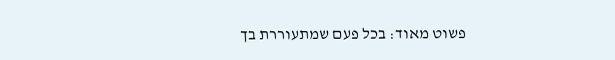פשוט מאוד: בכל פעם שמתעוררת בך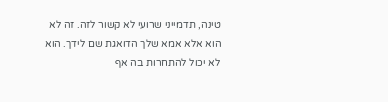טינה, תדמייני שרועי לא קשור לזה. זה לא הוא אלא אמא שלך הדואגת שם לידך. הוא לא יכול להתחרות בה אף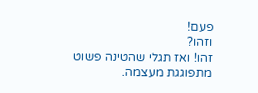פעם!
וזהו?
זהו! ואז תגלי שהטינה פשוט מתפוגגת מעצמה.